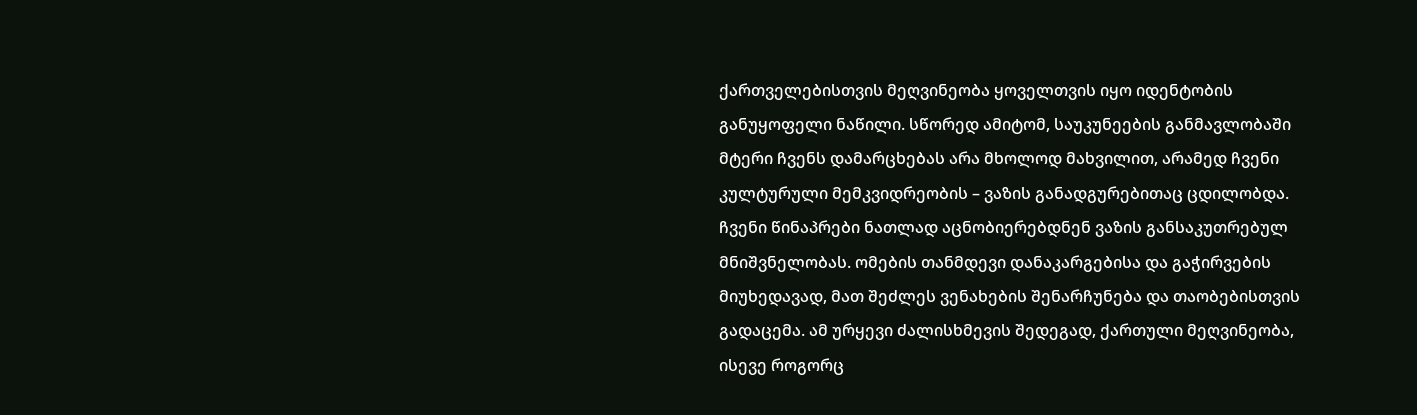ქართველებისთვის მეღვინეობა ყოველთვის იყო იდენტობის განუყოფელი ნაწილი. სწორედ ამიტომ, საუკუნეების განმავლობაში მტერი ჩვენს დამარცხებას არა მხოლოდ მახვილით, არამედ ჩვენი კულტურული მემკვიდრეობის – ვაზის განადგურებითაც ცდილობდა.
ჩვენი წინაპრები ნათლად აცნობიერებდნენ ვაზის განსაკუთრებულ მნიშვნელობას. ომების თანმდევი დანაკარგებისა და გაჭირვების მიუხედავად, მათ შეძლეს ვენახების შენარჩუნება და თაობებისთვის გადაცემა. ამ ურყევი ძალისხმევის შედეგად, ქართული მეღვინეობა, ისევე როგორც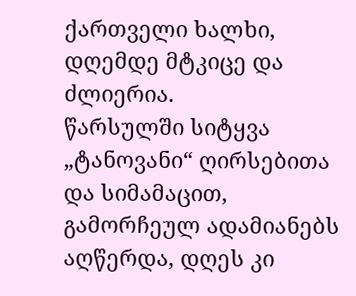ქართველი ხალხი, დღემდე მტკიცე და ძლიერია.
წარსულში სიტყვა „ტანოვანი“ ღირსებითა და სიმამაცით, გამორჩეულ ადამიანებს აღწერდა, დღეს კი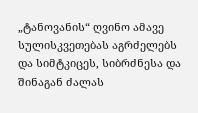„ტანოვანის“ ღვინო ამავე სულისკვეთებას აგრძელებს და სიმტკიცეს, სიბრძნესა და შინაგან ძალას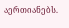აერთიანებს.